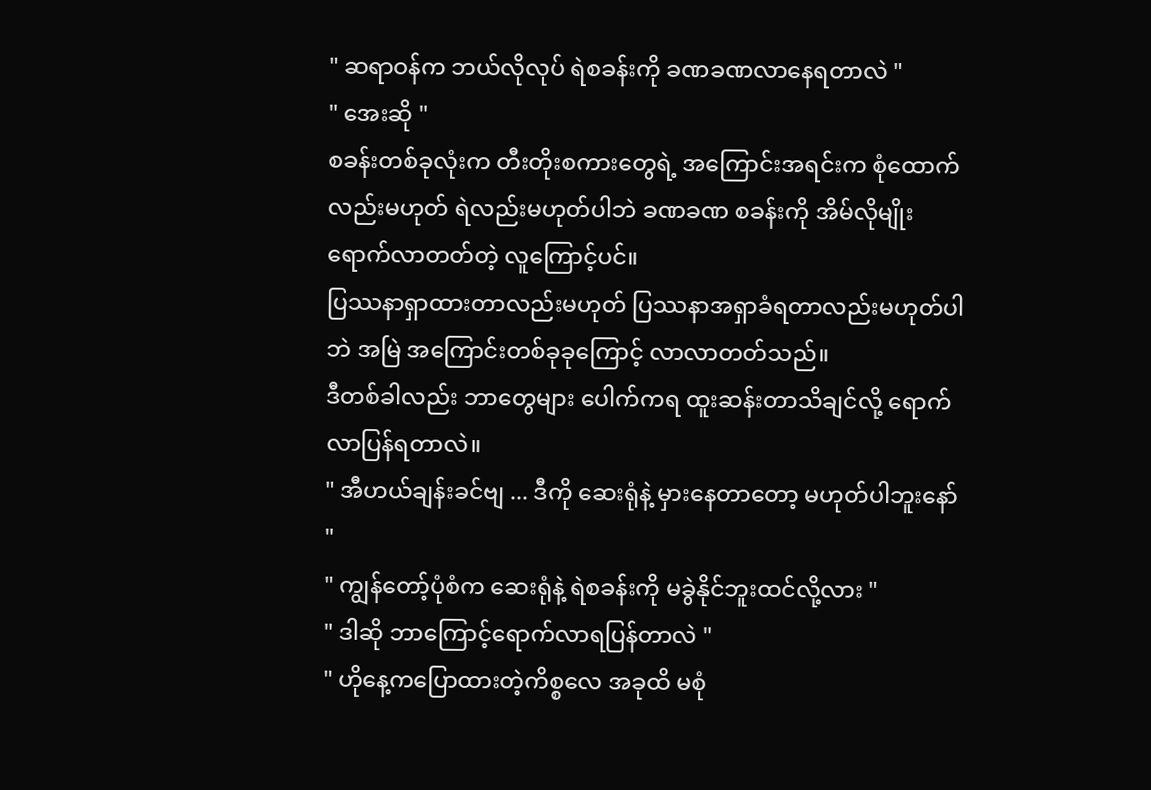" ဆရာဝန်က ဘယ်လိုလုပ် ရဲစခန်းကို ခဏခဏလာနေရတာလဲ "
" အေးဆို "
စခန်းတစ်ခုလုံးက တီးတိုးစကားတွေရဲ့ အကြောင်းအရင်းက စုံထောက်လည်းမဟုတ် ရဲလည်းမဟုတ်ပါဘဲ ခဏခဏ စခန်းကို အိမ်လိုမျိုးရောက်လာတတ်တဲ့ လူကြောင့်ပင်။
ပြဿနာရှာထားတာလည်းမဟုတ် ပြဿနာအရှာခံရတာလည်းမဟုတ်ပါဘဲ အမြဲ အကြောင်းတစ်ခုခုကြောင့် လာလာတတ်သည်။
ဒီတစ်ခါလည်း ဘာတွေများ ပေါက်ကရ ထူးဆန်းတာသိချင်လို့ ရောက်လာပြန်ရတာလဲ။
" အီဟယ်ချန်းခင်ဗျ ... ဒီကို ဆေးရုံနဲ့ မှားနေတာတော့ မဟုတ်ပါဘူးနော် "
" ကျွန်တော့်ပုံစံက ဆေးရုံနဲ့ ရဲစခန်းကို မခွဲနိုင်ဘူးထင်လို့လား "
" ဒါဆို ဘာကြောင့်ရောက်လာရပြန်တာလဲ "
" ဟိုနေ့ကပြောထားတဲ့ကိစ္စလေ အခုထိ မစုံ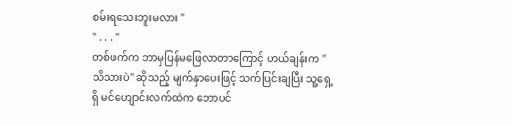စမ်းရသေးဘူးမလား "
" . . . "
တစ်ဖက်က ဘာမှပြန်မဖြေလာတာကြောင့် ဟယ်ချန်းက " သိသားပဲ" ဆိုသည့် မျက်နှာပေးဖြင့် သက်ပြင်းချပြီး သူ့ရှေ့ရှိ မင်ဟျောင်းလက်ထဲက ဘောပင်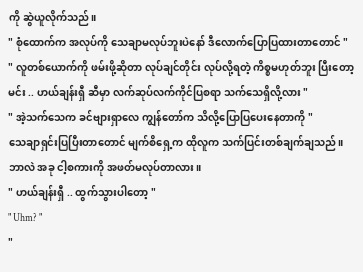ကို ဆွဲယူလိုက်သည်။
" စုံထောက်က အလုပ်ကို သေချာမလုပ်ဘူးပဲနော် ဒီလောက်ပြောပြထားတာတောင် "
" လူတစ်ယောက်ကို ဖမ်းဖို့ဆိုတာ လုပ်ချင်တိုင်း လုပ်လို့ရတဲ့ ကိစ္စမဟုတ်ဘူး ပြီးတော့ မင်း .. ဟယ်ချန်းရှီ ဆီမှာ လက်ဆုပ်လက်ကိုင်ပြစရာ သက်သေရှိလို့လား "
" အဲ့သက်သေက ခင်ဗျားရှာလေ ကျွန်တော်က သိလို့ပြောပြပေးနေတာကို "
သေချာရှင်းပြပြီးတာတောင် မျက်စိရှေ့က ထိုလူက သက်ပြင်းတစ်ချက်ချသည်။
ဘာလဲ အခု ငါ့စကားကို အဖတ်မလုပ်တာလား။
" ဟယ်ချန်းရှီ .. ထွက်သွားပါတော့ "
" Uhm? "
"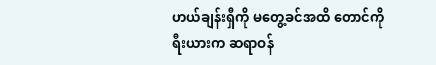ဟယ်ချန်းရှီကို မတွေ့ခင်အထိ တောင်ကိုရီးယားက ဆရာဝန်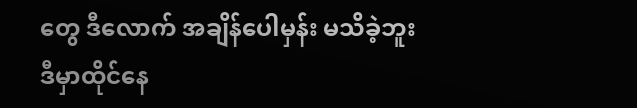တွေ ဒီလောက် အချိန်ပေါမှန်း မသိခဲ့ဘူး
ဒီမှာထိုင်နေ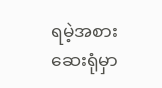ရမဲ့အစား ဆေးရုံမှာ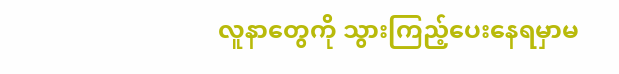လူနာတွေကို သွားကြည့်ပေးနေရမှာမ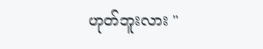ဟုတ်ဘူးလား "